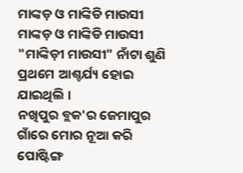ମାଙ୍କଡ଼ ଓ ମାଙ୍କିଡି ମାଉସୀ
ମାଙ୍କଡ଼ ଓ ମାଙ୍କିଡି ମାଉସୀ
"ମାଙ୍କିଡ଼ୀ ମାଉସୀ" ନାଁଟା ଶୁଣି ପ୍ରଥମେ ଆଶ୍ଚର୍ଯ୍ୟ ହୋଇ ଯାଇଥିଲି ।
ନଖିପୁର ବ୍ଲକ'ର ଜେମାପୁର ଗାଁରେ ମୋର ନୂଆ କରି ପୋଷ୍ଟିଙ୍ଗ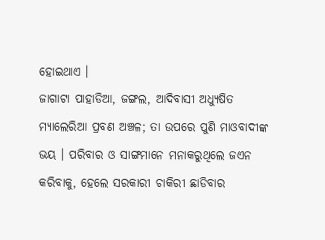ହୋଇଥାଏ ।
ଜାଗାଟା ପାହାଡିଆ, ଜଙ୍ଗଲ, ଆଦିବାସୀ ଅଧ୍ୟୁଷିତ ମ୍ୟାଲେରିଆ ପ୍ରବଣ ଅଞ୍ଚଳ; ତା ଉପରେ ପୁଣି ମାଓବାଦୀଙ୍କ ଭୟ । ପରିବାର ଓ ସାଙ୍ଗମାନେ ମନାକରୁଥିଲେ ଜଏନ କରିବାକୁ, ହେଲେ ସରକାରୀ ଚାକିରୀ ଛାଡିବାର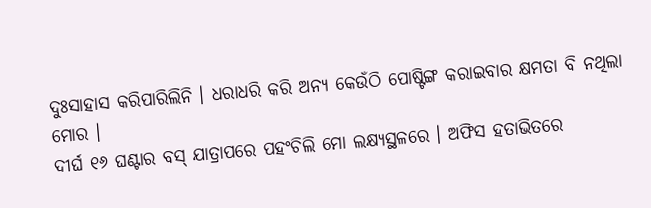ଦୁଃସାହାସ କରିପାରିଲିନି । ଧରାଧରି କରି ଅନ୍ୟ କେଉଁଠି ପୋଷ୍ଟିଙ୍ଗ କରାଇବାର କ୍ଷମତା ବି ନଥିଲା ମୋର ।
ଦୀର୍ଘ ୧୬ ଘଣ୍ଟାର ବସ୍ ଯାତ୍ରାପରେ ପହଂଚିଲି ମୋ ଲକ୍ଷ୍ୟସ୍ଥଳରେ । ଅଫିସ ହତାଭିତରେ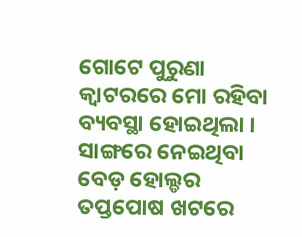ଗୋଟେ ପୁରୁଣା କ୍ୱାଟରରେ ମୋ ରହିବା ବ୍ୟବସ୍ଥା ହୋଇଥିଲା । ସାଙ୍ଗରେ ନେଇଥିବା ବେଡ଼ ହୋଲ୍ଡର ତପ୍ତପୋଷ ଖଟରେ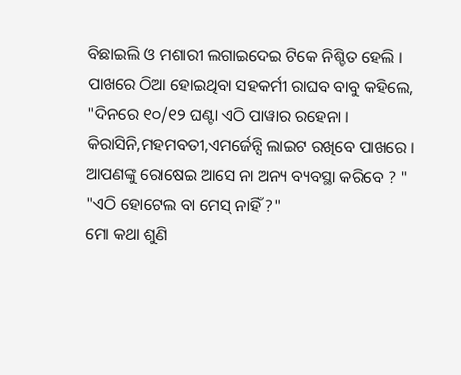ବିଛାଇଲି ଓ ମଶାରୀ ଲଗାଇଦେଇ ଟିକେ ନିଶ୍ଚିତ ହେଲି ।
ପାଖରେ ଠିଆ ହୋଇଥିବା ସହକର୍ମୀ ରାଘବ ବାବୁ କହିଲେ, "ଦିନରେ ୧୦/୧୨ ଘଣ୍ଟା ଏଠି ପାୱାର ରହେନା । କିରାସିନି,ମହମବତୀ,ଏମର୍ଜେନ୍ସି ଲାଇଟ ରଖିବେ ପାଖରେ । ଆପଣଙ୍କୁ ରୋଷେଇ ଆସେ ନା ଅନ୍ୟ ବ୍ୟବସ୍ଥା କରିବେ ? "
"ଏଠି ହୋଟେଲ ବା ମେସ୍ ନାହିଁ ?"
ମୋ କଥା ଶୁଣି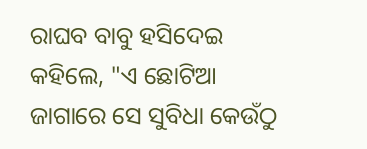ରାଘବ ବାବୁ ହସିଦେଇ କହିଲେ, "ଏ ଛୋଟିଆ ଜାଗାରେ ସେ ସୁବିଧା କେଉଁଠୁ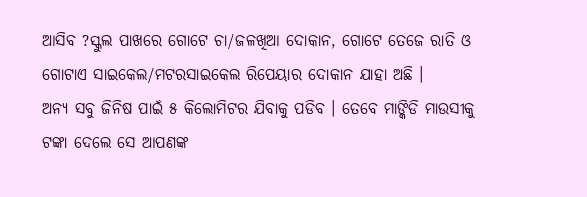ଆସିବ ?ସ୍କୁଲ ପାଖରେ ଗୋଟେ ଚା/ଜଳଖିଆ ଦୋକାନ, ଗୋଟେ ତେଜେ ରାତି ଓ ଗୋଟାଏ ସାଇକେଲ/ମଟରସାଇକେଲ ରିପେୟାର ଦୋକାନ ଯାହା ଅଛି ।
ଅନ୍ୟ ସବୁ ଜିନିଷ ପାଇଁ ୫ କିଲୋମିଟର ଯିବାକୁ ପଡିବ । ତେବେ ମାଙ୍କିଡି ମାଉସୀକୁ ଟଙ୍କା ଦେଲେ ସେ ଆପଣଙ୍କ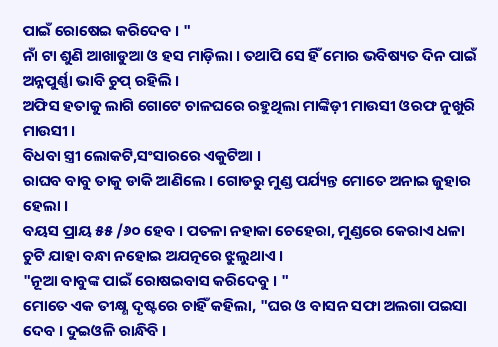ପାଇଁ ରୋଷେଇ କରିଦେବ । "
ନାଁ ଟା ଶୁଣି ଆଖାଡୁଆ ଓ ହସ ମାଡ଼ିଲା । ତଥାପି ସେ ହିଁ ମୋର ଭବିଷ୍ୟତ ଦିନ ପାଇଁ ଅନ୍ନପୁର୍ଣ୍ଣା ଭାବି ଚୁପ୍ ରହିଲି ।
ଅଫିସ ହତାକୁ ଲାଗି ଗୋଟେ ଚାଳଘରେ ରହୁଥିଲା ମାଙ୍କିଡ଼ୀ ମାଉସୀ ଓରଫ ନୁଖୁରି ମାଉସୀ ।
ବିଧବା ସ୍ତ୍ରୀ ଲୋକଟି,ସଂସାରରେ ଏକୁଟିଆ ।
ରାଘବ ବାବୁ ତାକୁ ଡାକି ଆଣିଲେ । ଗୋଡରୁ ମୁଣ୍ଡ ପର୍ଯ୍ୟନ୍ତ ମୋତେ ଅନାଇ ଜୁହାର ହେଲା ।
ବୟସ ପ୍ରାୟ ୫୫ /୬୦ ହେବ । ପତଳା ନହାକା ଚେହେରା, ମୁଣ୍ଡରେ କେରାଏ ଧଳା ଚୁଟି ଯାହା ବନ୍ଧା ନହୋଇ ଅଯତ୍ନରେ ଝୁଲୁଥାଏ ।
"ନୂଆ ବାବୁଙ୍କ ପାଇଁ ରୋଷଇବାସ କରିଦେବୁ । "
ମୋତେ ଏକ ତୀକ୍ଷ୍ଣ ଦୃଷ୍ଟରେ ଚାହିଁ କହିଲା, "ଘର ଓ ବାସନ ସଫା ଅଲଗା ପଇସା ଦେବ । ଦୁଇଓଳି ରାନ୍ଧିବି ।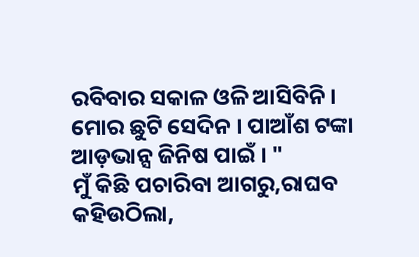ରବିବାର ସକାଳ ଓଳି ଆସିବିନି । ମୋର ଛୁଟି ସେଦିନ । ପାଆଁଶ ଟଙ୍କା ଆଡ଼ଭାନ୍ସ ଜିନିଷ ପାଇଁ । "
ମୁଁ କିଛି ପଚାରିବା ଆଗରୁ,ରାଘବ କହିଉଠିଲା,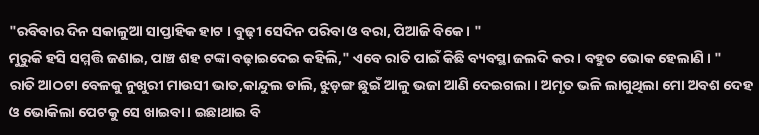"ରବିବାର ଦିନ ସକାଳୁଆ ସାପ୍ତାହିକ ହାଟ । ବୁଢ଼ୀ ସେଦିନ ପରିବା ଓ ବରା, ପିଆଜି ବିକେ । "
ମୁରୁକି ହସି ସମ୍ମତ୍ତି ଜଣାଇ, ପାଞ୍ଚ ଶହ ଟଙ୍କା ବଢ଼ାଇଦେଇ କହିଲି," ଏବେ ରାତି ପାଇଁ କିଛି ବ୍ୟବସ୍ଥା ଜଲଦି କର । ବହୁତ ଭୋକ ହେଲାଣି । "
ରାତି ଆଠଟା ବେଳକୁ ନୁଖୁରୀ ମାଉସୀ ଭାତ,କାନ୍ଦୁଲ ଡାଲି, ଝୁଡ଼ଙ୍ଗ ଛୁଇଁ ଆଳୁ ଭଜା ଆଣି ଦେଇଗଲା । ଅମୃତ ଭଳି ଲାଗୁଥିଲା ମୋ ଅବଶ ଦେହ ଓ ଭୋକିଲା ପେଟକୁ ସେ ଖାଇବା । ଇଛାଥାଇ ବି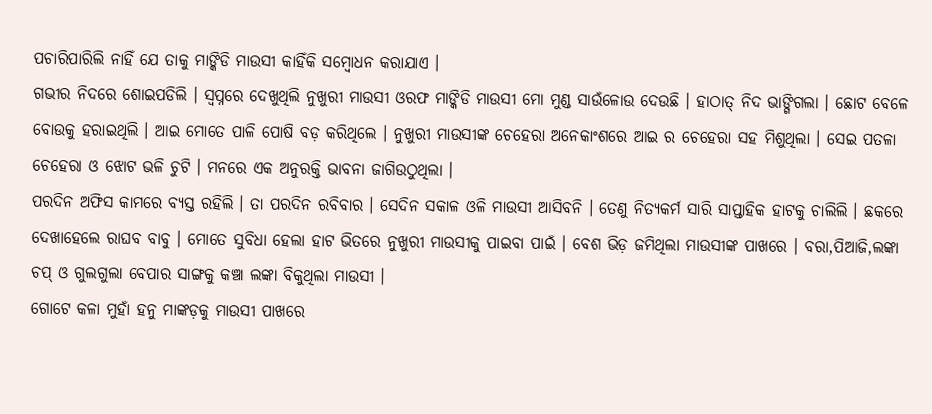ପଚାରିପାରିଲି ନାହିଁ ଯେ ତାକୁ ମାଙ୍କିଡି ମାଉସୀ କାହିଁକି ସମ୍ବୋଧନ କରାଯାଏ ।
ଗଭୀର ନିଦରେ ଶୋଇପଡିଲି । ସ୍ୱପ୍ନରେ ଦେଖୁଥିଲି ନୁଖୁରୀ ମାଉସୀ ଓରଫ ମାଙ୍କିଡି ମାଉସୀ ମୋ ମୁଣ୍ଡ ସାଉଁଳୋଉ ଦେଉଛି । ହାଠାତ୍ ନିଦ ଭାଙ୍ଗିଗଲା । ଛୋଟ ବେଳେ ବୋଉକୁ ହରାଇଥିଲି । ଆଇ ମୋତେ ପାଳି ପୋଷି ବଡ଼ କରିଥିଲେ । ନୁଖୁରୀ ମାଉସୀଙ୍କ ଚେହେରା ଅନେକାଂଶରେ ଆଇ ର ଚେହେରା ସହ ମିଶୁଥିଲା । ସେଇ ପତଳା ଚେହେରା ଓ ଝୋଟ ଭଳି ଚୁଟି । ମନରେ ଏକ ଅନୁରକ୍ତି ଭାବନା ଜାଗିଉଠୁଥିଲା ।
ପରଦିନ ଅଫିସ କାମରେ ବ୍ୟସ୍ତ ରହିଲି । ତା ପରଦିନ ରବିବାର । ସେଦିନ ସକାଳ ଓଳି ମାଉସୀ ଆସିବନି । ତେଣୁ ନିତ୍ୟକର୍ମ ସାରି ସାପ୍ତାହିକ ହାଟକୁ ଚାଲିଲି । ଛକରେ ଦେଖାହେଲେ ରାଘବ ବାବୁ । ମୋତେ ସୁବିଧା ହେଲା ହାଟ ଭିତରେ ନୁଖୁରୀ ମାଉସୀକୁ ପାଇବା ପାଇଁ । ବେଶ ଭିଡ଼ ଜମିଥିଲା ମାଉସୀଙ୍କ ପାଖରେ । ବରା,ପିଆଜି,ଲଙ୍କା ଚପ୍ ଓ ଗୁଲଗୁଲା ବେପାର ସାଙ୍ଗକୁ କଞ୍ଚା ଲଙ୍କା ବିକୁଥିଲା ମାଉସୀ ।
ଗୋଟେ କଳା ମୁହାଁ ହନୁ ମାଙ୍କଡ଼କୁ ମାଉସୀ ପାଖରେ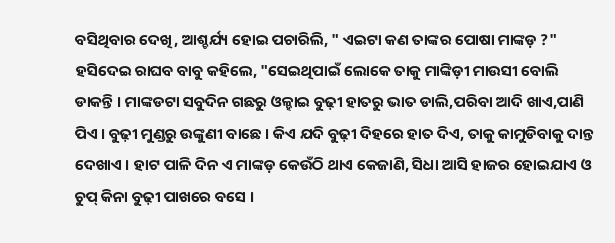ବସିଥିବାର ଦେଖି, ଆଶ୍ଚର୍ଯ୍ୟ ହୋଇ ପଚାରିଲି, " ଏଇଟା କଣ ତାଙ୍କର ପୋଷା ମାଙ୍କଡ଼ ?"
ହସିଦେଇ ରାଘବ ବାବୁ କହିଲେ, "ସେଇଥିପାଇଁ ଲୋକେ ତାକୁ ମାଙ୍କିଡ଼ୀ ମାଉସୀ ବୋଲି ଡାକନ୍ତି । ମାଙ୍କଡଟା ସବୁଦିନ ଗଛରୁ ଓଳ୍ହାଇ ବୁଢ଼ୀ ହାତରୁ ଭାତ ଡାଲି,ପରିବା ଆଦି ଖାଏ,ପାଣି ପିଏ । ବୁଢ଼ୀ ମୁଣ୍ଡରୁ ଉଙ୍କୁଣୀ ବାଛେ । କିଏ ଯଦି ବୁଢ଼ୀ ଦିହରେ ହାତ ଦିଏ, ତାକୁ କାମୁଡିବାକୁ ଦାନ୍ତ ଦେଖାଏ । ହାଟ ପାଳି ଦିନ ଏ ମାଙ୍କଡ଼ କେଉଁଠି ଥାଏ କେଜାଣି, ସିଧା ଆସି ହାଜର ହୋଇଯାଏ ଓ ଚୁପ୍ କିନା ବୁଢ଼ୀ ପାଖରେ ବସେ ।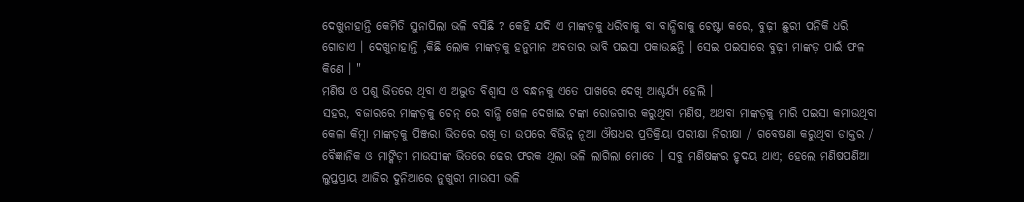ଦେଖୁନାହାନ୍ତି କେମିତି ସୁନାପିଲା ଭଳି ବସିଛି ? କେହି ଯଦି ଏ ମାଙ୍କଡ଼କୁ ଧରିବାକୁ ବା ବାନ୍ଧିବାକୁ ଚେଷ୍ଟା କରେ, ବୁଢ଼ୀ ଛୁରୀ ପନିକି ଧରି ଗୋଡାଏ । ଦେଖୁନାହାନ୍ତି ,କିଛି ଲୋକ ମାଙ୍କଡ଼କୁ ହନୁମାନ ଅବତାର ଭାବି ପଇସା ପକାଉଛନ୍ତି । ସେଇ ପଇସାରେ ବୁଢ଼ୀ ମାଙ୍କଡ଼ ପାଇଁ ଫଳ କିଣେ । "
ମଣିଷ ଓ ପଶୁ ଭିତରେ ଥିବା ଏ ଅଦ୍ଭୁତ ବିଶ୍ବାସ ଓ ବନ୍ଧନକୁ ଏତେ ପାଖରେ ଦେଖି ଆଶ୍ଚର୍ଯ୍ୟ ହେଲି ।
ସହର, ବଜାରରେ ମାଙ୍କଡ଼କୁ ଚେନ୍ ରେ ବାନ୍ଧି ଖେଳ ଦେଖାଇ ଟଙ୍କା ରୋଜଗାର କରୁଥିବା ମଣିଷ, ଅଥବା ମାଙ୍କଡ଼କୁ ମାରି ପଇସା କମାଉଥିବା କେଳା କିମ୍ବା ମାଙ୍କଡ଼କୁ ପିଞ୍ଜରା ଭିତରେ ରଖି ତା ଉପରେ ବିଭିନ୍ନ ନୂଆ ଔଷଧର ପ୍ରତିକ୍ରିୟା ପରୀକ୍ଷା ନିରୀକ୍ଷା / ଗବେଷଣା କରୁଥିବା ଡାକ୍ତର / ବୈଜ୍ଞାନିକ ଓ ମାଙ୍କିଡ଼ୀ ମାଉସୀଙ୍କ ଭିତରେ ଢେର ଫରକ ଥିଲା ଭଳି ଲାଗିଲା ମୋତେ । ସବୁ ମଣିଷଙ୍କର ହୃଦୟ ଥାଏ; ହେଲେ ମଣିଷପଣିଆ ଲୁପ୍ତପ୍ରାୟ ଆଜିର ଦୁନିଆରେ ନୁଖୁରୀ ମାଉସୀ ଭଳି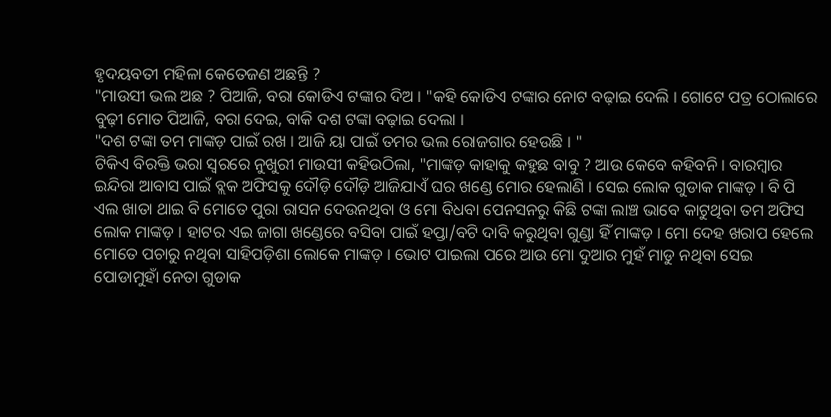ହୃଦୟବତୀ ମହିଳା କେତେଜଣ ଅଛନ୍ତି ?
"ମାଉସୀ ଭଲ ଅଛ ? ପିଆଜି, ବରା କୋଡିଏ ଟଙ୍କାର ଦିଅ । "କହି କୋଡିଏ ଟଙ୍କାର ନୋଟ ବଢ଼ାଇ ଦେଲି । ଗୋଟେ ପତ୍ର ଠୋଲାରେ ବୁଢ଼ୀ ମୋତ ପିଆଜି, ବରା ଦେଇ, ବାକି ଦଶ ଟଙ୍କା ବଢ଼ାଇ ଦେଲା ।
"ଦଶ ଟଙ୍କା ତମ ମାଙ୍କଡ଼ ପାଇଁ ରଖ । ଆଜି ୟା ପାଇଁ ତମର ଭଲ ରୋଜଗାର ହେଉଛି । "
ଟିକିଏ ବିରକ୍ତି ଭରା ସ୍ୱରରେ ନୁଖୁରୀ ମାଉସୀ କହିଉଠିଲା, "ମାଙ୍କଡ଼ କାହାକୁ କହୁଛ ବାବୁ ? ଆଉ କେବେ କହିବନି । ବାରମ୍ବାର ଇନ୍ଦିରା ଆବାସ ପାଇଁ ବ୍ଲକ ଅଫିସକୁ ଦୌଡ଼ି ଦୌଡ଼ି ଆଜିଯାଏଁ ଘର ଖଣ୍ଡେ ମୋର ହେଲାଣି । ସେଇ ଲୋକ ଗୁଡାକ ମାଙ୍କଡ଼ । ବି ପି ଏଲ ଖାତା ଥାଇ ବି ମୋତେ ପୁରା ରାସନ ଦେଉନଥିବା ଓ ମୋ ବିଧବା ପେନସନରୁ କିଛି ଟଙ୍କା ଲାଞ୍ଚ ଭାବେ କାଟୁଥିବା ତମ ଅଫିସ ଲୋକ ମାଙ୍କଡ଼ । ହାଟର ଏଇ ଜାଗା ଖଣ୍ଡେରେ ବସିବା ପାଇଁ ହପ୍ତା/ବଟି ଦାବି କରୁଥିବା ଗୁଣ୍ଡା ହିଁ ମାଙ୍କଡ଼ । ମୋ ଦେହ ଖରାପ ହେଲେ ମୋତେ ପଚାରୁ ନଥିବା ସାହିପଡ଼ିଶା ଲୋକେ ମାଙ୍କଡ଼ । ଭୋଟ ପାଇଲା ପରେ ଆଉ ମୋ ଦୁଆର ମୁହଁ ମାଡୁ ନଥିବା ସେଇ ପୋଡାମୁହାଁ ନେତା ଗୁଡାକ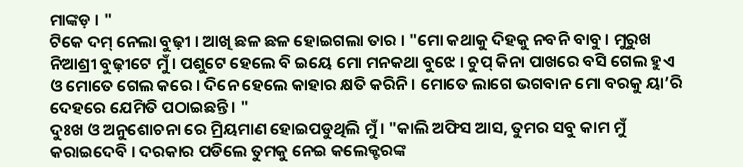ମାଙ୍କଡ଼ । "
ଟିକେ ଦମ୍ ନେଲା ବୁଢ଼ୀ । ଆଖି ଛଳ ଛଳ ହୋଇଗଲା ତାର । "ମୋ କଥାକୁ ଦିହକୁ ନବନି ବାବୁ । ମୁରୁଖ ନିଆଶ୍ରୀ ବୁଢ଼ୀଟେ ମୁଁ । ପଶୁଟେ ହେଲେ ବି ଇୟେ ମୋ ମନକଥା ବୁଝେ । ଚୁପ୍ କିନା ପାଖରେ ବସି ଗେଲ ହୁଏ ଓ ମୋତେ ଗେଲ କରେ । ଦିନେ ହେଲେ କାହାର କ୍ଷତି କରିନି । ମୋତେ ଲାଗେ ଭଗବାନ ମୋ ବରକୁ ୟା’ରି ଦେହରେ ଯେମିତି ପଠାଇଛନ୍ତି । "
ଦୁଃଖ ଓ ଅନୁଶୋଚନା ରେ ମ୍ରିୟମାଣ ହୋଇପଡୁଥିଲି ମୁଁ । "କାଲି ଅଫିସ ଆସ, ତୁମର ସବୁ କାମ ମୁଁ କରାଇଦେବି । ଦରକାର ପଡିଲେ ତୁମକୁ ନେଇ କଲେକ୍ଟରଙ୍କ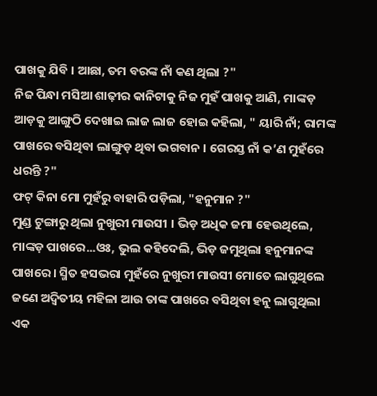ପାଖକୁ ଯିବି । ଆଛା, ତମ ବରଙ୍କ ନାଁ କଣ ଥିଲା ?"
ନିଜ ପିନ୍ଧା ମସିଆ ଶାଢ଼ୀର କାନିଟାକୁ ନିଜ ମୁହଁ ପାଖକୁ ଆଣି, ମାଙ୍କଡ଼ ଆଡ଼କୁ ଆଙ୍ଗୁଠି ଦେଖାଇ ଲାଜ ଲାଜ ହୋଇ କହିଲା, " ୟାରି ନାଁ; ରାମଙ୍କ ପାଖରେ ବସିଥିବା ଲାଙ୍ଗୁଡ଼ ଥିବା ଭଗବାନ । ଗେରସ୍ତ ନାଁ କ’ଣ ମୁହଁରେ ଧରନ୍ତି ?"
ଫଟ୍ କିନା ମୋ ମୁହଁରୁ ବାହାରି ପଡ଼ିଲା, "ହନୁମାନ ?"
ମୁଣ୍ଡ ଟୁଙ୍ଗାରୁ ଥିଲା ନୁଖୁରୀ ମାଉସୀ । ଭିଡ଼ ଅଧିକ ଜମା ହେଉଥିଲେ, ମାଙ୍କଡ଼ ପାଖରେ...ଓଃ, ଭୁଲ କହିଦେଲି, ଭିଡ଼ ଜମୁଥିଲା ହନୁମାନଙ୍କ ପାଖରେ । ସ୍ମିତ ହସଭରା ମୁହଁରେ ନୁଖୁରୀ ମାଉସୀ ମୋତେ ଲାଗୁଥିଲେ ଜଣେ ଅଦ୍ଵିତୀୟ ମହିଳା ଆଉ ତାଙ୍କ ପାଖରେ ବସିଥିବା ହନୁ ଲାଗୁଥିଲା ଏକ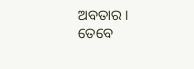ଅବତାର । ତେବେ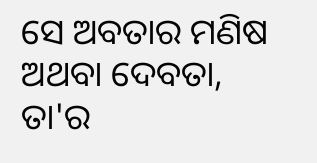ସେ ଅବତାର ମଣିଷ ଅଥବା ଦେବତା, ତା'ର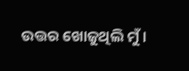ଉତ୍ତର ଖୋଜୁଥିଲି ମୁଁ ।